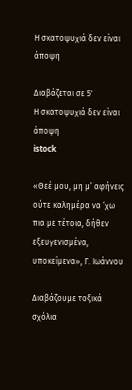Η σκατοψυχιά δεν είναι άποψη

Διαβάζεται σε 5'
Η σκατοψυχιά δεν είναι άποψη
istock

«Θεέ μου, μη μ’ αφήνεις ούτε καλημέρα να ‘χω πια με τέτοια, δήθεν εξευγενισμένα, υποκείμενα», Γ. Ιωάννου

Διαβάζουμε τοξικά σχόλια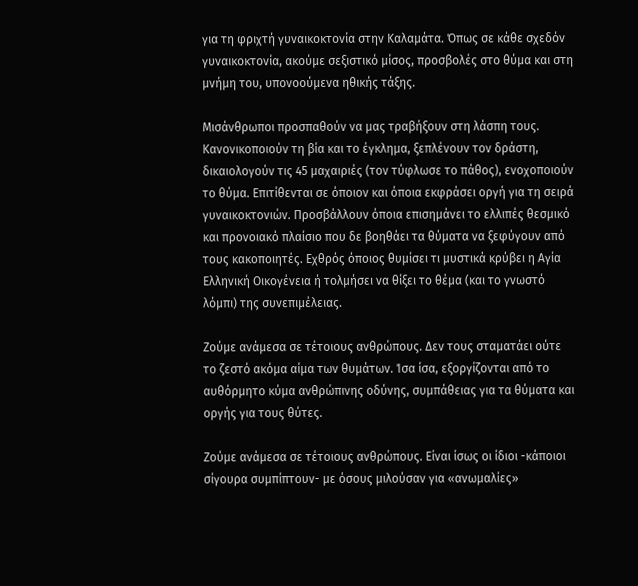για τη φριχτή γυναικοκτονία στην Καλαμάτα. Όπως σε κάθε σχεδόν γυναικοκτονία, ακούμε σεξιστικό μίσος, προσβολές στο θύμα και στη μνήμη του, υπονοούμενα ηθικής τάξης.

Μισάνθρωποι προσπαθούν να μας τραβήξουν στη λάσπη τους. Κανονικοποιούν τη βία και το έγκλημα, ξεπλένουν τον δράστη, δικαιολογούν τις 45 μαχαιριές (τον τύφλωσε το πάθος), ενοχοποιούν το θύμα. Επιτίθενται σε όποιον και όποια εκφράσει οργή για τη σειρά γυναικοκτονιών. Προσβάλλουν όποια επισημάνει το ελλιπές θεσμικό και προνοιακό πλαίσιο που δε βοηθάει τα θύματα να ξεφύγουν από τους κακοποιητές. Εχθρός όποιος θυμίσει τι μυστικά κρύβει η Αγία Ελληνική Οικογένεια ή τολμήσει να θίξει το θέμα (και το γνωστό λόμπι) της συνεπιμέλειας.

Ζούμε ανάμεσα σε τέτοιους ανθρώπους. Δεν τους σταματάει ούτε το ζεστό ακόμα αίμα των θυμάτων. Ίσα ίσα, εξοργίζονται από το αυθόρμητο κύμα ανθρώπινης οδύνης, συμπάθειας για τα θύματα και οργής για τους θύτες.

Ζούμε ανάμεσα σε τέτοιους ανθρώπους. Είναι ίσως οι ίδιοι -κάποιοι σίγουρα συμπίπτουν- με όσους μιλούσαν για «ανωμαλίες»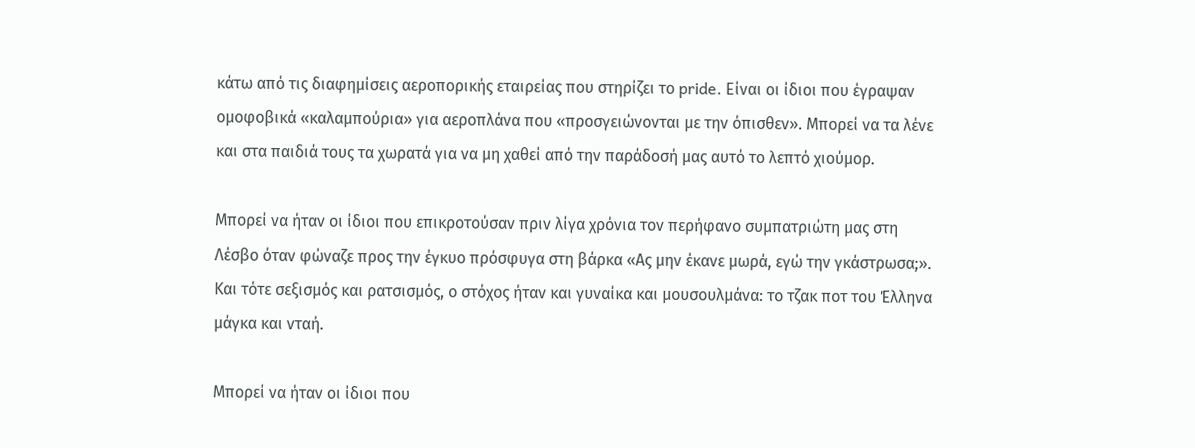κάτω από τις διαφημίσεις αεροπορικής εταιρείας που στηρίζει το pride. Είναι οι ίδιοι που έγραψαν ομοφοβικά «καλαμπούρια» για αεροπλάνα που «προσγειώνονται με την όπισθεν». Μπορεί να τα λένε και στα παιδιά τους τα χωρατά για να μη χαθεί από την παράδοσή μας αυτό το λεπτό χιούμορ.

Μπορεί να ήταν οι ίδιοι που επικροτούσαν πριν λίγα χρόνια τον περήφανο συμπατριώτη μας στη Λέσβο όταν φώναζε προς την έγκυο πρόσφυγα στη βάρκα «Ας μην έκανε μωρά, εγώ την γκάστρωσα;». Και τότε σεξισμός και ρατσισμός, ο στόχος ήταν και γυναίκα και μουσουλμάνα: το τζακ ποτ του Έλληνα μάγκα και νταή.

Μπορεί να ήταν οι ίδιοι που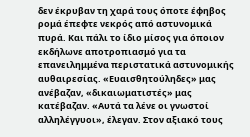δεν έκρυβαν τη χαρά τους όποτε έφηβος ρομά έπεφτε νεκρός από αστυνομικά πυρά. Και πάλι το ίδιο μίσος για όποιον εκδήλωνε αποτροπιασμό για τα επανειλημμένα περιστατικά αστυνομικής αυθαιρεσίας. «Ευαισθητούληδες» μας ανέβαζαν, «δικαιωματιστές» μας κατέβαζαν. «Αυτά τα λένε οι γνωστοί αλληλέγγυοι», έλεγαν. Στον αξιακό τους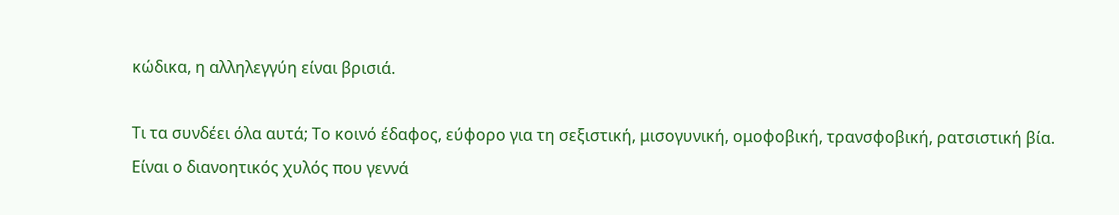κώδικα, η αλληλεγγύη είναι βρισιά.

Τι τα συνδέει όλα αυτά; Το κοινό έδαφος, εύφορο για τη σεξιστική, μισογυνική, ομοφοβική, τρανσφοβική, ρατσιστική βία. Είναι ο διανοητικός χυλός που γεννά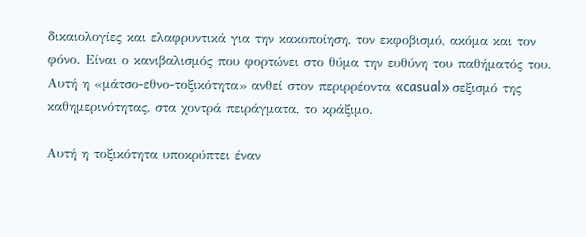δικαιολογίες και ελαφρυντικά για την κακοποίηση, τον εκφοβισμό, ακόμα και τον φόνο. Είναι ο κανιβαλισμός που φορτώνει στο θύμα την ευθύνη του παθήματός του. Αυτή η «μάτσο-εθνο-τοξικότητα» ανθεί στον περιρρέοντα «casual» σεξισμό της καθημερινότητας, στα χοντρά πειράγματα, το κράξιμο.

Αυτή η τοξικότητα υποκρύπτει έναν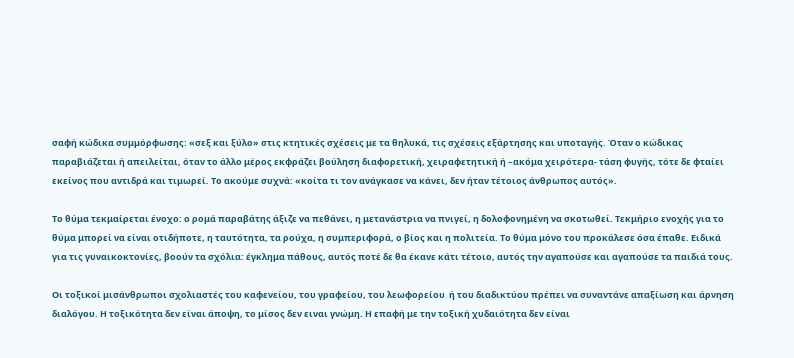σαφή κώδικα συμμόρφωσης: «σεξ και ξύλο» στις κτητικές σχέσεις με τα θηλυκά, τις σχέσεις εξάρτησης και υποταγής. Όταν ο κώδικας παραβιάζεται ή απειλείται, όταν το άλλο μέρος εκφράζει βούληση διαφορετική, χειραφετητική ή –ακόμα χειρότερα- τάση φυγής, τότε δε φταίει εκείνος που αντιδρά και τιμωρεί. Το ακούμε συχνά: «κοίτα τι τον ανάγκασε να κάνει, δεν ήταν τέτοιος άνθρωπος αυτός».

Το θύμα τεκμαίρεται ένοχο: ο ρομά παραβάτης άξιζε να πεθάνει, η μετανάστρια να πνιγεί, η δολοφονημένη να σκοτωθεί. Τεκμήριο ενοχής για το θύμα μπορεί να είναι οτιδήποτε, η ταυτότητα, τα ρούχα, η συμπεριφορά, ο βίος και η πολιτεία. Το θύμα μόνο του προκάλεσε όσα έπαθε. Ειδικά για τις γυναικοκτονίες, βοούν τα σχόλια: έγκλημα πάθους, αυτός ποτέ δε θα έκανε κάτι τέτοιο, αυτός την αγαπούσε και αγαπούσε τα παιδιά τους.

Οι τοξικοί μισάνθρωποι σχολιαστές του καφενείου, του γραφείου, του λεωφορείου  ή του διαδικτύου πρέπει να συναντάνε απαξίωση και άρνηση διαλόγου. Η τοξικότητα δεν είναι άποψη, το μίσος δεν ειναι γνώμη. Η επαφή με την τοξική χυδαιότητα δεν είναι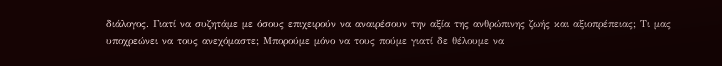διάλογος. Γιατί να συζητάμε με όσους επιχειρούν να αναιρέσουν την αξία της ανθρώπινης ζωής και αξιοπρέπειας; Τι μας υποχρεώνει να τους ανεχόμαστε; Μπορούμε μόνο να τους πούμε γιατί δε θέλουμε να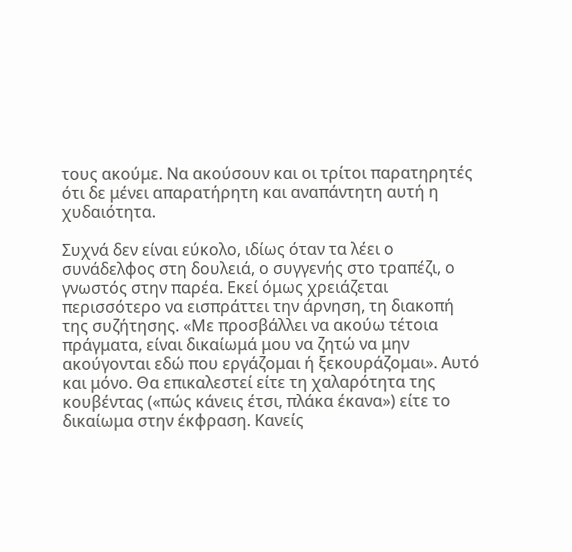τους ακούμε. Να ακούσουν και οι τρίτοι παρατηρητές ότι δε μένει απαρατήρητη και αναπάντητη αυτή η χυδαιότητα.

Συχνά δεν είναι εύκολο, ιδίως όταν τα λέει ο συνάδελφος στη δουλειά, ο συγγενής στο τραπέζι, ο γνωστός στην παρέα. Εκεί όμως χρειάζεται περισσότερο να εισπράττει την άρνηση, τη διακοπή της συζήτησης. «Με προσβάλλει να ακούω τέτοια πράγματα, είναι δικαίωμά μου να ζητώ να μην ακούγονται εδώ που εργάζομαι ή ξεκουράζομαι». Αυτό και μόνο. Θα επικαλεστεί είτε τη χαλαρότητα της κουβέντας («πώς κάνεις έτσι, πλάκα έκανα») είτε το δικαίωμα στην έκφραση. Κανείς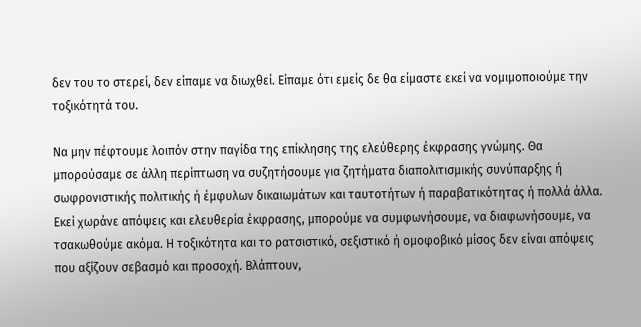δεν του το στερεί, δεν είπαμε να διωχθεί. Είπαμε ότι εμείς δε θα είμαστε εκεί να νομιμοποιούμε την τοξικότητά του.

Να μην πέφτουμε λοιπόν στην παγίδα της επίκλησης της ελεύθερης έκφρασης γνώμης. Θα μπορούσαμε σε άλλη περίπτωση να συζητήσουμε για ζητήματα διαπολιτισμικής συνύπαρξης ή σωφρονιστικής πολιτικής ή έμφυλων δικαιωμάτων και ταυτοτήτων ή παραβατικότητας ή πολλά άλλα. Εκεί χωράνε απόψεις και ελευθερία έκφρασης, μπορούμε να συμφωνήσουμε, να διαφωνήσουμε, να τσακωθούμε ακόμα. Η τοξικότητα και το ρατσιστικό, σεξιστικό ή ομοφοβικό μίσος δεν είναι απόψεις που αξίζουν σεβασμό και προσοχή. Βλάπτουν,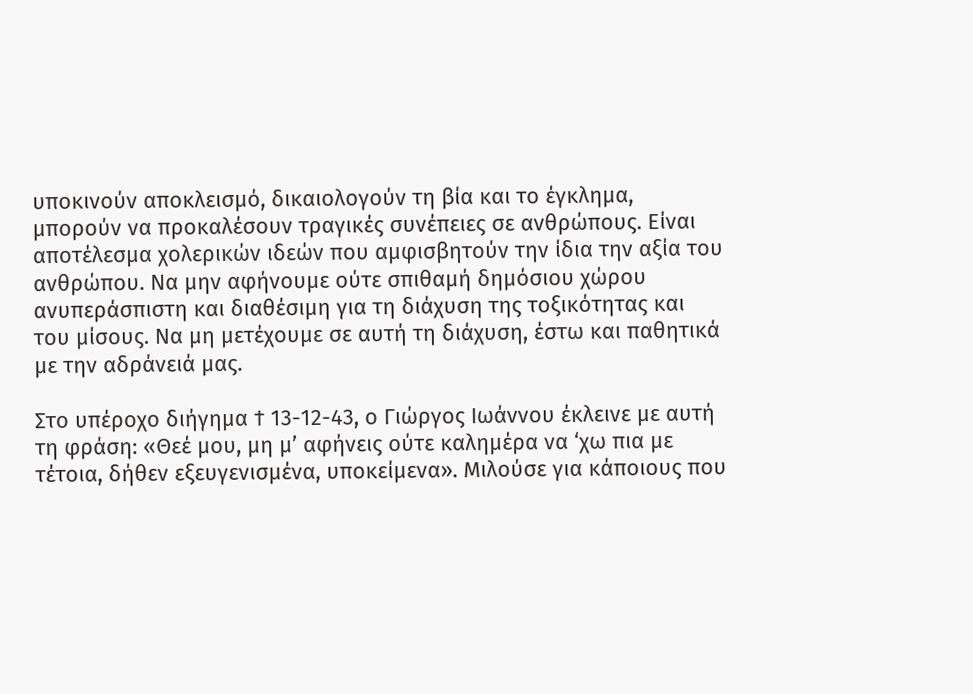υποκινούν αποκλεισμό, δικαιολογούν τη βία και το έγκλημα, μπορούν να προκαλέσουν τραγικές συνέπειες σε ανθρώπους. Είναι αποτέλεσμα χολερικών ιδεών που αμφισβητούν την ίδια την αξία του ανθρώπου. Να μην αφήνουμε ούτε σπιθαμή δημόσιου χώρου ανυπεράσπιστη και διαθέσιμη για τη διάχυση της τοξικότητας και του μίσους. Να μη μετέχουμε σε αυτή τη διάχυση, έστω και παθητικά με την αδράνειά μας.

Στο υπέροχο διήγημα † 13-12-43, ο Γιώργος Ιωάννου έκλεινε με αυτή τη φράση: «Θεέ μου, μη μ’ αφήνεις ούτε καλημέρα να ‘χω πια με τέτοια, δήθεν εξευγενισμένα, υποκείμενα». Μιλούσε για κάποιους που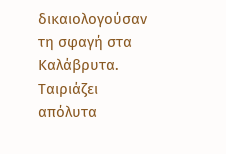δικαιολογούσαν τη σφαγή στα Καλάβρυτα. Ταιριάζει απόλυτα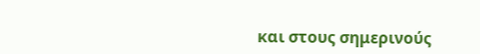και στους σημερινούς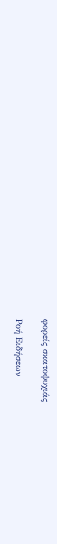φορείς σκατοψυχιάς

Ροή Ειδήσεων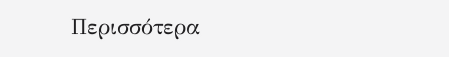Περισσότερα